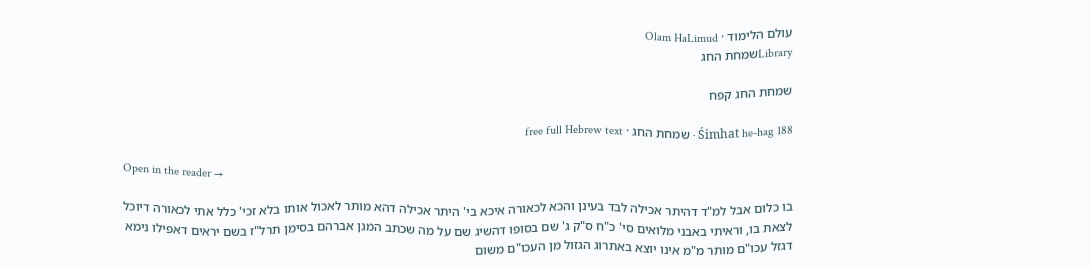עולם הלימוד · Olam HaLimud
Libraryשמחת החג

שמחת החג קפח

Śimhat he-hag 188 · שמחת החג · free full Hebrew text

Open in the reader →

בו כלום אבל למ"ד דהיתר אכילה לבד בעינן והכא לכאורה איכא בי' היתר אכילה דהא מותר לאכול אותו בלא זכי' כלל אתי לכאורה דיוכל לצאת בו, וראיתי באבני מלואים סי' כ"ח ס"ק ג' שם בסופו דהשיג שם על מה שכתב המגן אברהם בסימן תרל"ז בשם יראים דאפילו נימא דגזל עכו"ם מותר מ"מ אינו יוצא באתרוג הגזול מן העכו"ם משום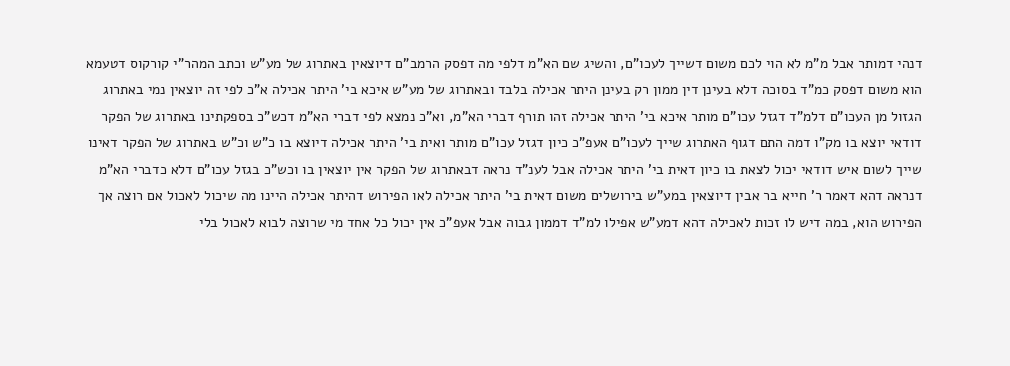דנהי דמותר אבל מ"מ לא הוי לכם משום דשייך לעכו"ם, והשיג שם הא"מ דלפי מה דפסק הרמב"ם דיוצאין באתרוג של מע"ש וכתב המהר"י קורקוס דטעמא הוא משום דפסק כמ"ד בסוכה דלא בעינן דין ממון רק בעינן היתר אכילה בלבד ובאתרוג של מע"ש איכא בי' היתר אכילה א"כ לפי זה יוצאין נמי באתרוג הגזול מן העכו"ם דלמ"ד דגזל עכו"ם מותר איכא בי' היתר אכילה זהו תורף דברי הא"מ, וא"כ נמצא לפי דברי הא"מ דכש"כ בספקתינו באתרוג של הפקר דודאי יוצא בו מק"ו דמה התם דגוף האתרוג שייך לעכו"ם אעפ"כ כיון דגזל עכו"ם מותר ואית בי' היתר אכילה דיוצא בו כ"ש וכ"ש באתרוג של הפקר דאינו שייך לשום איש דודאי יכול לצאת בו כיון דאית בי' היתר אכילה אבל לענ"ד נראה דבאתרוג של הפקר אין יוצאין בו וכש"כ בגזל עכו"ם דלא כדברי הא"מ דנראה דהא דאמר ר' חייא בר אבין דיוצאין במע"ש בירושלים משום דאית בי' היתר אכילה לאו הפירוש דהיתר אכילה היינו מה שיכול לאכול אם רוצה אך הפירוש הוא, במה דיש לו זכות לאכילה דהא דמע"ש אפילו למ"ד דממון גבוה אבל אעפ"כ אין יכול כל אחד מי שרוצה לבוא לאכול בלי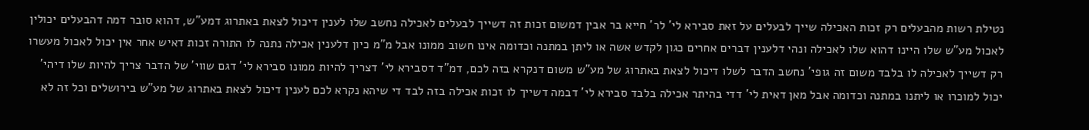נטילת רשות מהבעלים רק זכות האכילה שייך לבעלים על זאת סבירא לי' לר' חייא בר אבין דמשום זכות זה דשייך לבעלים לאכילה נחשב שלו לענין דיכול לצאת באתרוג דמע"ש, דהוא סובר דמה דהבעלים יכולין לאכול מע"ש שלו היינו דהוא שלו לאכילה ונהי דלענין דברים אחרים כגון לקדש אשה או ליתן במתנה וכדומה אינו חשוב ממונו אבל מ"מ כיון דלענין אכילה נתנה לו התורה זכות דאיש אחר אין יכול לאכול מעשרו רק דשייך לאכילה לו בלבד משום זה גופי' נחשב הדבר לשלו דיכול לצאת באתרוג של מע"ש משום דנקרא בזה לכם, דמ"ד דסבירא לי' דצריך להיות ממונו סבירא לי' דגם שווי' של הדבר צריך להיות שלו דיהי' יכול למוכרו או ליתנו במתנה וכדומה אבל מאן דאית לי' דדי בהיתר אכילה בלבד סבירא לי' דבמה דשייך לו זכות אכילה בזה לבד די שיהא נקרא לכם לענין דיכול לצאת באתרוג של מע"ש בירושלים וכל זה לא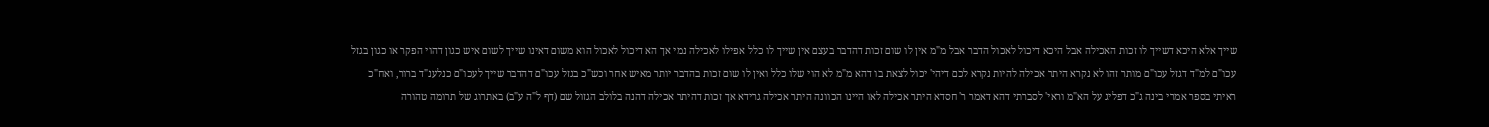שייך אלא היכא דשייך לו זכות האכילה אבל היכא דיכול לאכול הדבר אבל מ"מ אין לו שום זכות דהדבר בעצם אין שייך לו כלל אפילו לאכילה נמי אך הא דיכול לאכול הוא משום דאינו שייך לשום איש כגון דהוי הפקר או כגון בגזל עכו"ם למ"ד דגזל עכו"ם מותר זהו לא נקרא היתר אכילה להיות נקרא לכם דיהי' יכול לצאת בו דהא מ"מ לא הוי שלו כלל ואין לו שום זכות בהדבר יותר מאיש אחר וכש"כ בגזל עכו"ם דהדבר שייך לעכו"ם כנלענ"ד ברור, ואח"כ ראיתי בספר אמרי בינה ג"כ דפליג על הא"מ וראי' לסברתי דהא דאמר ר' חסדא היתר אכילה לאו היינו הכוונה היתר אכילה גרידא אך זכות דהיתר אכילה דהנה בלולב הגזול שם (דף ל"ה ע"ב) באתרוג של תרומה טהורה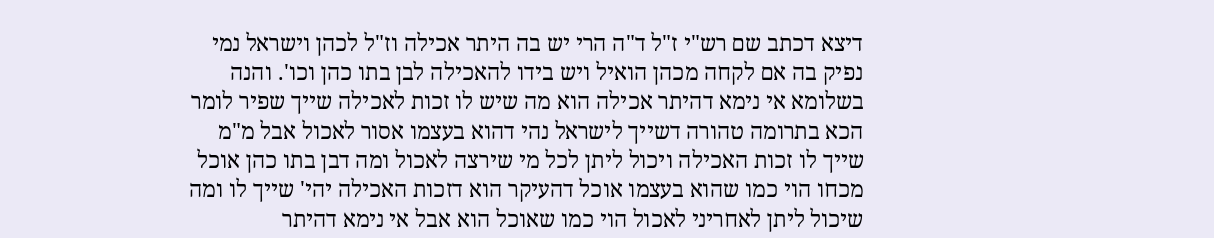דיצא דכתב שם רש"י ז"ל ד"ה הרי יש בה היתר אכילה וז"ל לכהן וישראל נמי נפיק בה אם לקחה מכהן הואיל ויש בידו להאכילה לבן בתו כהן וכו'. והנה בשלומא אי נימא דהיתר אכילה הוא מה שיש לו זכות לאכילה שייך שפיר לומר הכא בתרומה טהורה דשייך לישראל נהי דהוא בעצמו אסור לאכול אבל מ"מ שייך לו זכות האכילה ויכול ליתן לכל מי שירצה לאכול ומה דבן בתו כהן אוכל מכחו הוי כמו שהוא בעצמו אוכל דהעיקר הוא דזכות האכילה יהי' שייך לו ומה שיכול ליתן לאחריני לאכול הוי כמו שאוכל הוא אבל אי נימא דהיתר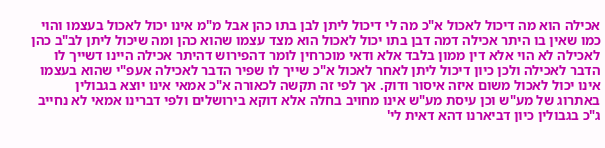אכילה הוא מה דיכול לאכול א"כ מה לי דיכול ליתן לבן בתו כהן אבל מ"מ אינו יכול לאכול בעצמו והוי כמו שאין בו היתר אכילה דמה דבן בתו יכול לאכול הוא מצד עצמו שהוא כהן ומה שיכול ליתן לב"ב כהן לאכילה לא הוי אלא דין ממון בלבד אלא ודאי מוכרחין לומר דהפירוש דהיתר אכילה היינו דשייך לו הדבר לאכילה ולכן כיון דיכול ליתן לאחר לאכול א"כ שייך לו שפיר הדבר לאכילה אעפ"י שהוא בעצמו אינו יכול לאכול משום איזה איסור ודוק. אך לפי זה תקשה לכאורה א"כ אמאי אינו יוצא בגבולין באתרוג של מע"ש וכן עיסת מע"ש אינו מחויב בחלה אלא דוקא בירושלים ולפי דברינו אמאי לא נחייב ג"כ בגבולין כיון דביארנו דהא דאית לי'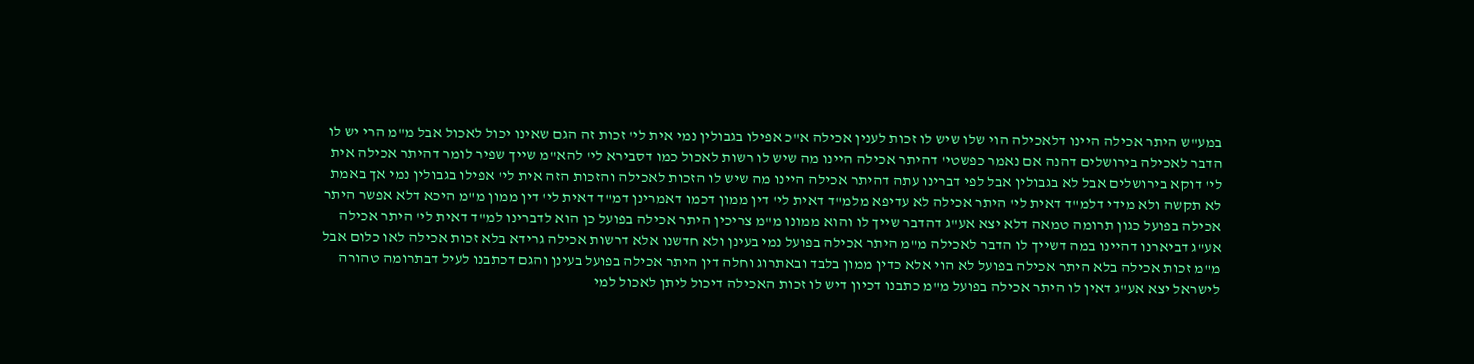במע"ש היתר אכילה היינו דלאכילה הוי שלו שיש לו זכות לענין אכילה א"כ אפילו בגבולין נמי אית לי' זכות זה הגם שאינו יכול לאכול אבל מ"מ הרי יש לו הדבר לאכילה בירושלים דהנה אם נאמר כפשטי' דהיתר אכילה היינו מה שיש לו רשות לאכול כמו דסבירא לי' להא"מ שייך שפיר לומר דהיתר אכילה אית לי' דוקא בירושלים אבל לא בגבולין אבל לפי דברינו עתה דהיתר אכילה היינו מה שיש לו הזכות לאכילה והזכות הזה אית לי' אפילו בגבולין נמי אך באמת לא תקשה ולא מידי דלמ"ד דאית לי' היתר אכילה לא עדיפא מלמ"ד דאית לי' דין ממון דכמו דאמרינן דמ"ד דאית לי' דין ממון מ"מ היכא דלא אפשר היתר אכילה בפועל כגון תרומה טמאה דלא יצא אע"ג דהדבר שייך לו והוא ממונו מ"מ צריכין היתר אכילה בפועל כן הוא לדברינו למ"ד דאית לי' היתר אכילה אע"ג דביארנו דהיינו במה דשייך לו הדבר לאכילה מ"מ היתר אכילה בפועל נמי בעינן ולא חדשנו אלא דרשות אכילה גרידא בלא זכות אכילה לאו כלום אבל מ"מ זכות אכילה בלא היתר אכילה בפועל לא הוי אלא כדין ממון בלבד ובאתרוג וחלה דין היתר אכילה בפועל בעינן והגם דכתבנו לעיל דבתרומה טהורה לישראל יצא אע"ג דאין לו היתר אכילה בפועל מ"מ כתבנו דכיון דיש לו זכות האכילה דיכול ליתן לאכול למי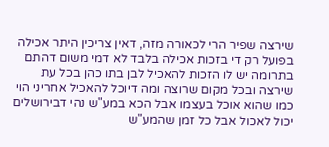שירצה שפיר הרי לכאורה מזה, דאין צריכין היתר אכילה בפועל רק די בזכות אכילה בלבד לא דמי משום דהתם בתרומה יש לו הזכות להאכיל לבן בתו כהן בכל עת שירצה ובכל מקום שרוצה ומה דיוכל להאכיל אחריני הוי כמו שהוא אוכל בעצמו אבל הכא במע"ש נהי דבירושלים יכול לאכול אבל כל זמן שהמע"ש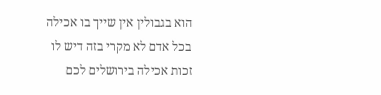הוא בגבולין אין שייך בו אכילה בכל אדם לא מקרי בזה דיש לו זכות אכילה בירושלים לכם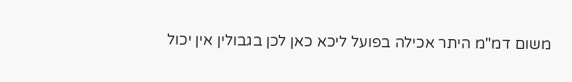משום דמ"מ היתר אכילה בפועל ליכא כאן לכן בגבולין אין יכול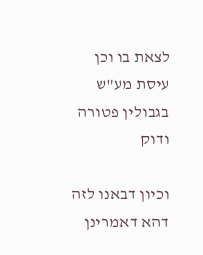לצאת בו וכן עיסת מע"ש בגבולין פטורה ודוק

וכיון דבאנו לזה דהא דאמרינן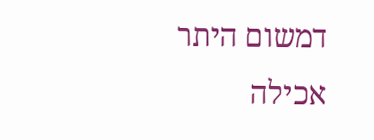דמשום היתר אכילה